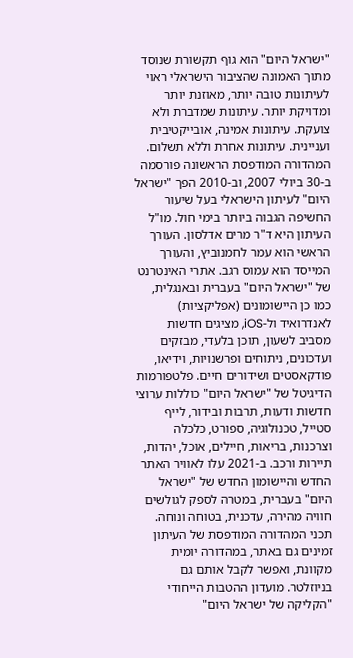"ישראל היום" הוא גוף תקשורת שנוסד מתוך האמונה שהציבור הישראלי ראוי לעיתונות טובה יותר, מאוזנת יותר ומדויקת יותר. עיתונות שמדברת ולא צועקת. עיתונות אמינה, אובייקטיבית ועניינית. עיתונות אחרת וללא תשלום. המהדורה המודפסת הראשונה פורסמה ב-30 ביולי 2007, וב-2010 הפך "ישראל היום" לעיתון הישראלי בעל שיעור החשיפה הגבוה ביותר בימי חול. מו"ל העיתון היא ד"ר מרים אדלסון. העורך הראשי הוא עמר לחמנוביץ, והעורך המייסד הוא עמוס רגב. אתרי האינטרנט של "ישראל היום" בעברית ובאנגלית, כמו כן היישומונים (אפליקציות) לאנדרואיד ול-iOS, מציגים חדשות מסביב לשעון, תוכן בלעדי, מבזקים ועדכונים, ניתוחים ופרשנויות, וידיאו, פודקאסטים ושידורים חיים. פלטפורמות הדיגיטל של "ישראל היום" כוללות ערוצי חדשות ודעות, תרבות ובידור, לייף סטייל, טכנולוגיה, ספורט, כלכלה וצרכנות, בריאות, חיילים, אוכל, יהדות, תיירות ורכב. ב-2021 עלו לאוויר האתר החדש והיישומון החדש של "ישראל היום" בעברית, במטרה לספק לגולשים חוויה מהירה, עדכנית, בטוחה ונוחה. תכני המהדורה המודפסת של העיתון זמינים גם באתר, במהדורה יומית מקוונת, ואפשר לקבל אותם גם בניוזלטר. מועדון ההטבות הייחודי "הקליקה של ישראל היום"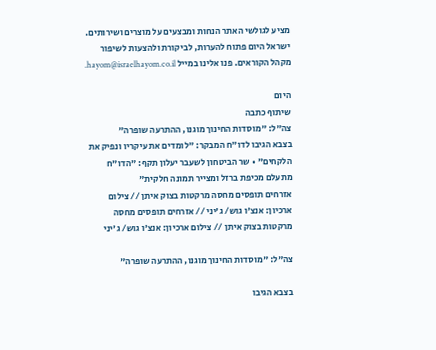מציע לגולשי האתר הנחות ומבצעים על מוצרים ושירותים. ישראל היום פתוח להערות, לביקורת ולהצעות לשיפור מקהל הקוראים. פנו אלינו במייל hayom@israelhayom.co.il.

היום
שיתוף כתבה
צה"ל: "מוסדות החינוך מוגנו, ההתרעה שופרה"
בצבא הגיבו לדו"ח המבקר: "לומדים את עיקריו ונפיק את הלקחים" • שר הביטחון לשעבר יעלון תקף: "הדו"ח מתעלם מכיפת ברזל ומצייר תמונה חלקית"
אזרחים תופסים מחסה מרקטות בצוק איתן // צילום ארכיון: אנצ'ו גוש/ ג'יני // אזרחים תופסים מחסה מרקטות בצוק איתן // צילום ארכיון: אנצ'ו גוש/ ג'יני

צה"ל: "מוסדות החינוך מוגנו, ההתרעה שופרה"

בצבא הגיבו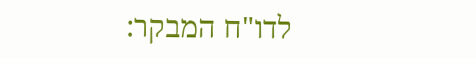לדו"ח המבקר: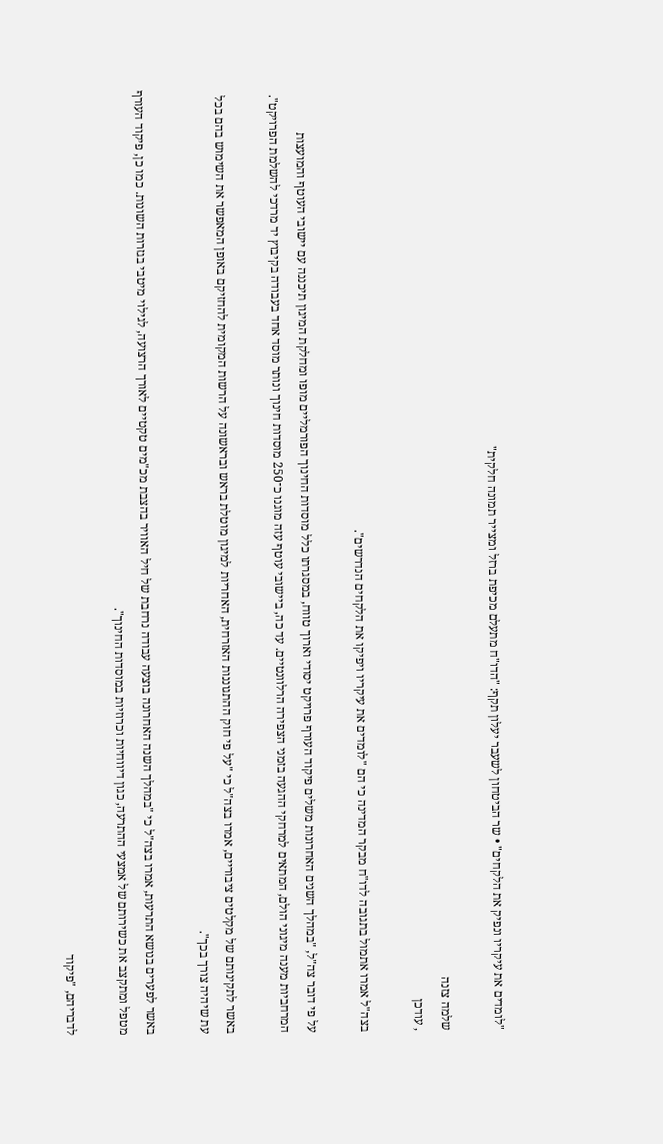"לומדים את עיקריו ונפיק את הלקחים" • שר הביטחון לשעבר יעלון תקף: "הדו"ח מתעלם מכיפת ברזל ומצייר תמונה חלקית"

שלמה צזנה
, עודכן

בצה"ל אמרו אתמול בתגובה לדו"ח מבקר המדינה כי הם "לומדים את עיקריו ויפיקו את הלקחים הנדרשים".

על פי דובר צה"ל, "במהלך השנים האחרונות משלים פיקוד העורף פרויקט יסודי וארוך טווח, במסגרתו כלל מוסדות החינוך הפורמליים מופו ומחלקת המיגון תיכננה עם יישובי העוטף והמועצות המרחביות מענה מיגוני הולם, המתאים למרחקי ההגעה בזמני הצפירה הרלוונטיים. עד כה, ביישובי עוטף עזה מוגנו כ־250 מוסדות חינוך ונותר מוסד אחד בעבודה בקיבוץ יד מרדכי להשלמת הפרויקט".

באשר לתקינותם של מקלטים ציבוריים, אמרו בצה"ל כי "על פי חוק ההתגוננות האזרחית, האחריות למיגון מוטלת בראש ובראשונה על הרשות המקומית להחזיקם באופן המאפשר את השימוש בהם בכל עת שיהיה צורך בכך".

באשר לפערים בנושא התרעות, אמרו בצה"ל כי "במהלך השנה האחרונה בוצעה עבודה נרחבת של חיל האוויר בהצבת מכ"מים טקטיים לאורך הרצועה, לגילוי מיטבי בגזרות השונות. כמו כן, פיקוד העורף מטפל ומתקצב את כשירותם של אמצעי ההתרעה, כגון דיווחיות וכרוזיות במוסדות החינוך".

לדבריהם, "פיקוד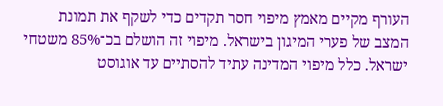העורף מקיים מאמץ מיפוי חסר תקדים כדי לשקף את תמונת המצב של פערי המיגון בישראל. מיפוי זה הושלם בכ־85% משטחי ישראל. כלל מיפוי המדינה עתיד להסתיים עד אוגוסט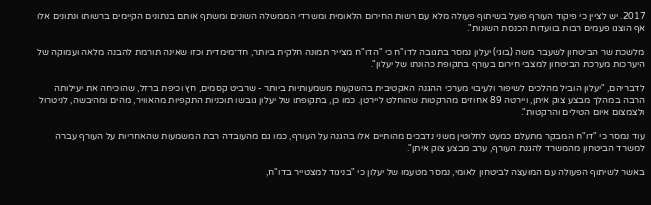2017. יש לציין כי פיקוד העורף פועל בשיתוף פעולה מלא עם רשות החירום הלאומית ומשרדי הממשלה השונים ומשתף אותם בנתונים הקיימים ברשותו ונתונים אלו אף הוצגו פעמים רבות בוועדות הכנסת השונות".

מלשכת שר הביטחון לשעבר משה (בוגי) יעלון נמסר בתגובה לדו"ח כי "הדו"ח מצייר תמונה חלקית ביותר, חד־מימדית וכזו שאינה תורמת להבנה מלאה ועמוקה של היערכות מערכת הביטחון למצבי חירום בעורף בתקופת כהונתו של יעלון".

לדבריהם, "יעלון הוביל מהלכים לשיפור ולעיבוי מערכי ההגנה האקטיבית בהשקעות משמעותיות ביותר - שרביט קסמים, חץ וכיפת ברזל, שהוכיחה את יעילותה הרבה במהלך מבצע צוק איתן, ויירטה 89 אחוזים מהרקטות שהוחלט ליירטן. כמו כן, בתקופתו של יעלון גובשו תוכניות התקפיות מהאוויר, מהים ומהיבשה, לניטרול ולצמצום איום הטילים והרקטות".

עוד נמסר כי "דו"ח המבקר מתעלם כמעט לחלוטין משני נדבכים מהותיים אלו בהגנה על העורף, כמו גם מהעובדה רבת המשמעות שהאחריות על העורף עברה למשרד הביטחון מהמשרד להגנת העורף, ערב מבצע צוק איתן".

באשר לשיתוף הפעולה עם המועצה לביטחון לאומי, נמסר מטעמו של יעלון כי "בניגוד למצטייר בדו"ח,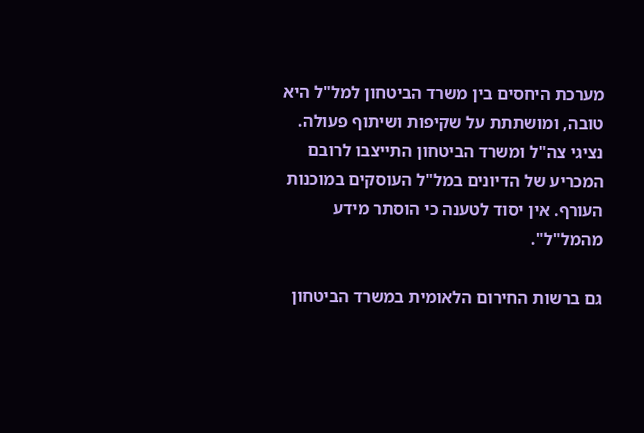מערכת היחסים בין משרד הביטחון למל"ל היא טובה, ומושתתת על שקיפות ושיתוף פעולה. נציגי צה"ל ומשרד הביטחון התייצבו לרובם המכריע של הדיונים במל"ל העוסקים במוכנות העורף. אין יסוד לטענה כי הוסתר מידע מהמל"ל".

גם ברשות החירום הלאומית במשרד הביטחון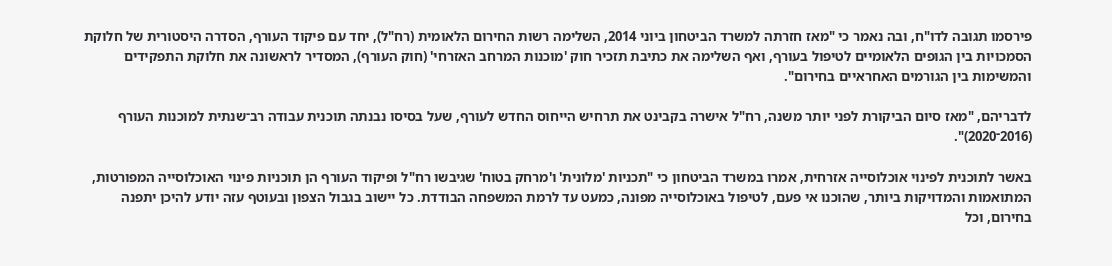פירסמו תגובה לדו"ח, ובה נאמר כי "מאז חזרתה למשרד הביטחון ביוני 2014, השלימה רשות החירום הלאומית (רח"ל), יחד עם פיקוד העורף, הסדרה היסטורית של חלוקת הסמכויות בין הגופים הלאומיים לטיפול בעורף, ואף השלימה את כתיבת תזכיר חוק 'מוכנות המרחב האזרחי' (חוק העורף), המסדיר לראשונה את חלוקת התפקידים והמשימות בין הגורמים האחראיים בחירום".

לדבריהם, "מאז סיום הביקורת לפני יותר משנה, רח"ל אישרה בקבינט את תרחיש הייחוס החדש לעורף, שעל בסיסו נבנתה תוכנית עבודה רב־שנתית למוכנות העורף (2016־2020)".

באשר לתוכנית לפינוי אוכלוסייה אזרחית, אמרו במשרד הביטחון כי "תכניות 'מלונית' ו'מרחק בטוח' שגיבשו רח"ל ופיקוד העורף הן תוכניות פינוי האוכלוסייה המפורטות, המתואמות והמדויקות ביותר, שהוכנו אי פעם, לטיפול באוכלוסייה מפונה, כמעט עד לרמת המשפחה הבודדת. כל יישוב בגבול הצפון ובעוטף עזה יודע להיכן יתפנה בחירום, וכל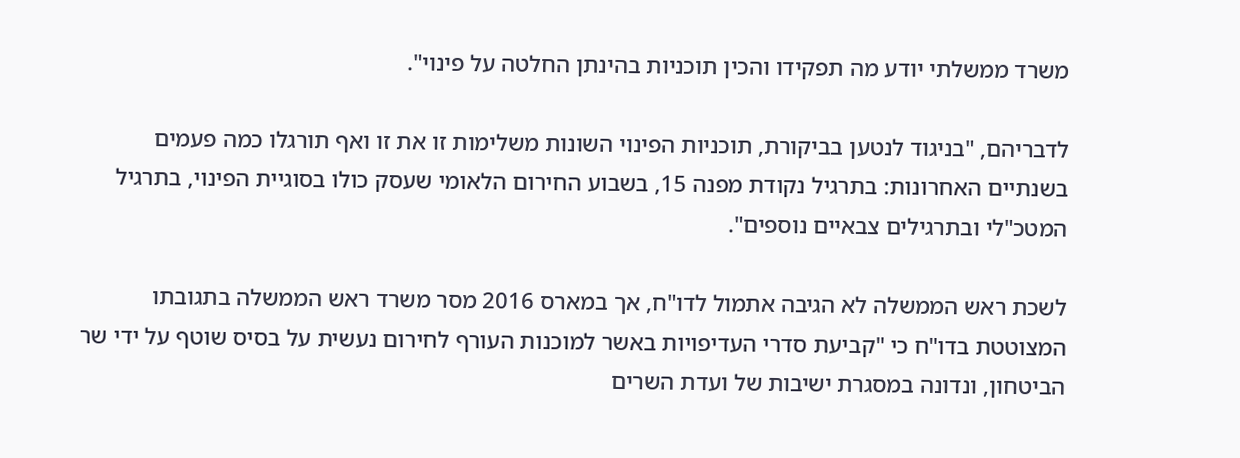משרד ממשלתי יודע מה תפקידו והכין תוכניות בהינתן החלטה על פינוי".

לדבריהם, "בניגוד לנטען בביקורת, תוכניות הפינוי השונות משלימות זו את זו ואף תורגלו כמה פעמים בשנתיים האחרונות: בתרגיל נקודת מפנה 15, בשבוע החירום הלאומי שעסק כולו בסוגיית הפינוי, בתרגיל המטכ"לי ובתרגילים צבאיים נוספים".

לשכת ראש הממשלה לא הגיבה אתמול לדו"ח, אך במארס 2016 מסר משרד ראש הממשלה בתגובתו המצוטטת בדו"ח כי "קביעת סדרי העדיפויות באשר למוכנות העורף לחירום נעשית על בסיס שוטף על ידי שר הביטחון, ונדונה במסגרת ישיבות של ועדת השרים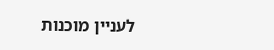לעניין מוכנות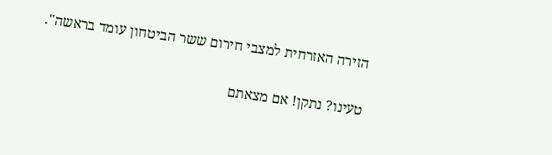הזירה האזרחית למצבי חירום ששר הביטחון עומד בראשה".

טעינו? נתקן! אם מצאתם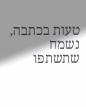טעות בכתבה, נשמח שתשתפו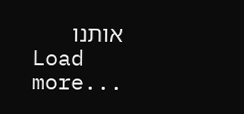אותנו
Load more...